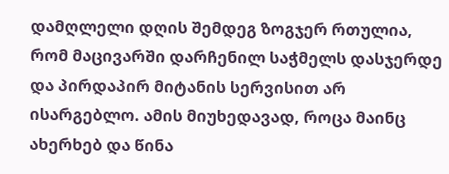დამღლელი დღის შემდეგ ზოგჯერ რთულია, რომ მაცივარში დარჩენილ საჭმელს დასჯერდე და პირდაპირ მიტანის სერვისით არ ისარგებლო. ამის მიუხედავად, როცა მაინც ახერხებ და წინა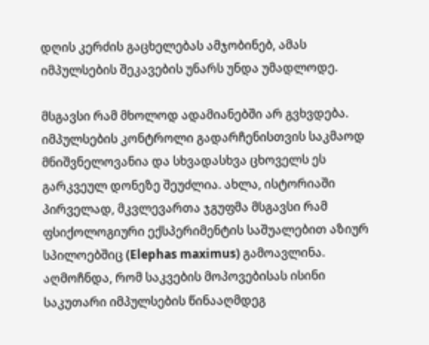დღის კერძის გაცხელებას ამჯობინებ, ამას იმპულსების შეკავების უნარს უნდა უმადლოდე.

მსგავსი რამ მხოლოდ ადამიანებში არ გვხვდება. იმპულსების კონტროლი გადარჩენისთვის საკმაოდ მნიშვნელოვანია და სხვადასხვა ცხოველს ეს გარკვეულ დონეზე შეუძლია. ახლა, ისტორიაში პირველად, მკვლევართა ჯგუფმა მსგავსი რამ ფსიქოლოგიური ექსპერიმენტის საშუალებით აზიურ სპილოებშიც (Elephas maximus) გამოავლინა. აღმოჩნდა, რომ საკვების მოპოვებისას ისინი საკუთარი იმპულსების წინააღმდეგ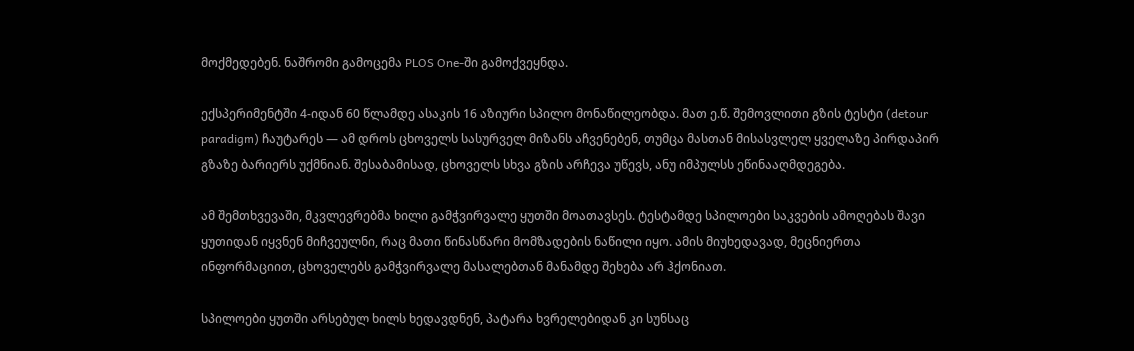მოქმედებენ. ნაშრომი გამოცემა PLOS One-ში გამოქვეყნდა.

ექსპერიმენტში 4-იდან 60 წლამდე ასაკის 16 აზიური სპილო მონაწილეობდა. მათ ე.წ. შემოვლითი გზის ტესტი (detour paradigm) ჩაუტარეს — ამ დროს ცხოველს სასურველ მიზანს აჩვენებენ, თუმცა მასთან მისასვლელ ყველაზე პირდაპირ გზაზე ბარიერს უქმნიან. შესაბამისად, ცხოველს სხვა გზის არჩევა უწევს, ანუ იმპულსს ეწინააღმდეგება.

ამ შემთხვევაში, მკვლევრებმა ხილი გამჭვირვალე ყუთში მოათავსეს. ტესტამდე სპილოები საკვების ამოღებას შავი ყუთიდან იყვნენ მიჩვეულნი, რაც მათი წინასწარი მომზადების ნაწილი იყო. ამის მიუხედავად, მეცნიერთა ინფორმაციით, ცხოველებს გამჭვირვალე მასალებთან მანამდე შეხება არ ჰქონიათ.

სპილოები ყუთში არსებულ ხილს ხედავდნენ, პატარა ხვრელებიდან კი სუნსაც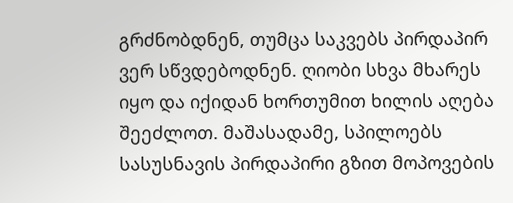გრძნობდნენ, თუმცა საკვებს პირდაპირ ვერ სწვდებოდნენ. ღიობი სხვა მხარეს იყო და იქიდან ხორთუმით ხილის აღება შეეძლოთ. მაშასადამე, სპილოებს სასუსნავის პირდაპირი გზით მოპოვების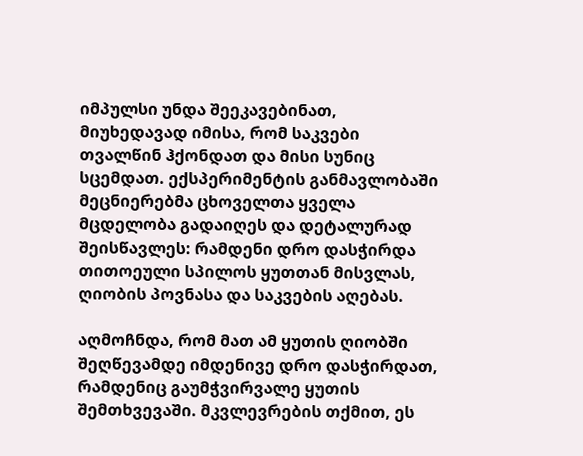იმპულსი უნდა შეეკავებინათ, მიუხედავად იმისა, რომ საკვები თვალწინ ჰქონდათ და მისი სუნიც სცემდათ. ექსპერიმენტის განმავლობაში მეცნიერებმა ცხოველთა ყველა მცდელობა გადაიღეს და დეტალურად შეისწავლეს: რამდენი დრო დასჭირდა თითოეული სპილოს ყუთთან მისვლას, ღიობის პოვნასა და საკვების აღებას.

აღმოჩნდა, რომ მათ ამ ყუთის ღიობში შეღწევამდე იმდენივე დრო დასჭირდათ, რამდენიც გაუმჭვირვალე ყუთის შემთხვევაში. მკვლევრების თქმით, ეს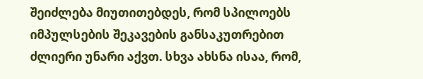შეიძლება მიუთითებდეს, რომ სპილოებს იმპულსების შეკავების განსაკუთრებით ძლიერი უნარი აქვთ. სხვა ახსნა ისაა, რომ,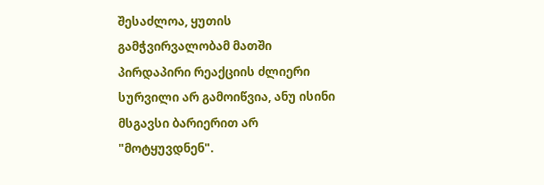შესაძლოა, ყუთის გამჭვირვალობამ მათში პირდაპირი რეაქციის ძლიერი სურვილი არ გამოიწვია, ანუ ისინი მსგავსი ბარიერით არ "მოტყუვდნენ".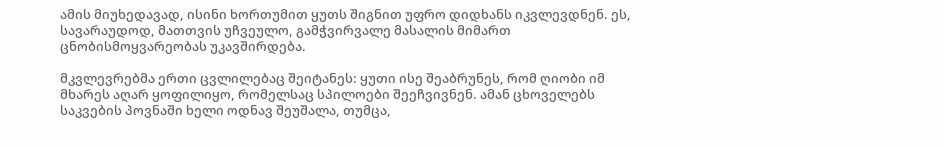ამის მიუხედავად, ისინი ხორთუმით ყუთს შიგნით უფრო დიდხანს იკვლევდნენ. ეს, სავარაუდოდ, მათთვის უჩვეულო, გამჭვირვალე მასალის მიმართ ცნობისმოყვარეობას უკავშირდება.

მკვლევრებმა ერთი ცვლილებაც შეიტანეს: ყუთი ისე შეაბრუნეს, რომ ღიობი იმ მხარეს აღარ ყოფილიყო, რომელსაც სპილოები შეეჩვივნენ. ამან ცხოველებს საკვების პოვნაში ხელი ოდნავ შეუშალა, თუმცა,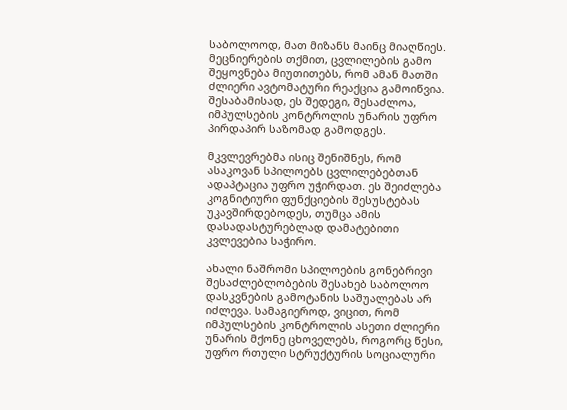საბოლოოდ, მათ მიზანს მაინც მიაღწიეს. მეცნიერების თქმით, ცვლილების გამო შეყოვნება მიუთითებს, რომ ამან მათში ძლიერი ავტომატური რეაქცია გამოიწვია. შესაბამისად, ეს შედეგი, შესაძლოა, იმპულსების კონტროლის უნარის უფრო პირდაპირ საზომად გამოდგეს.

მკვლევრებმა ისიც შენიშნეს, რომ ასაკოვან სპილოებს ცვლილებებთან ადაპტაცია უფრო უჭირდათ. ეს შეიძლება კოგნიტიური ფუნქციების შესუსტებას უკავშირდებოდეს, თუმცა ამის დასადასტურებლად დამატებითი კვლევებია საჭირო.

ახალი ნაშრომი სპილოების გონებრივი შესაძლებლობების შესახებ საბოლოო დასკვნების გამოტანის საშუალებას არ იძლევა. სამაგიეროდ, ვიცით, რომ იმპულსების კონტროლის ასეთი ძლიერი უნარის მქონე ცხოველებს, როგორც წესი, უფრო რთული სტრუქტურის სოციალური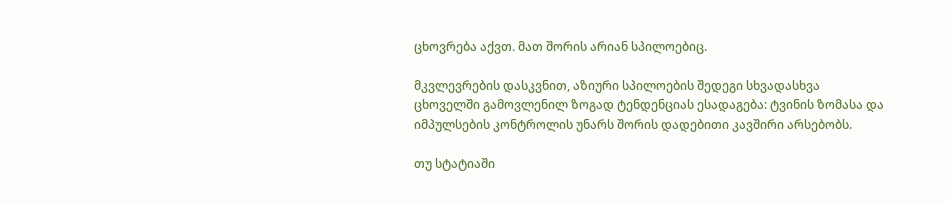ცხოვრება აქვთ. მათ შორის არიან სპილოებიც.

მკვლევრების დასკვნით, აზიური სპილოების შედეგი სხვადასხვა ცხოველში გამოვლენილ ზოგად ტენდენციას ესადაგება: ტვინის ზომასა და იმპულსების კონტროლის უნარს შორის დადებითი კავშირი არსებობს.

თუ სტატიაში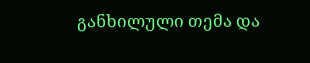განხილული თემა და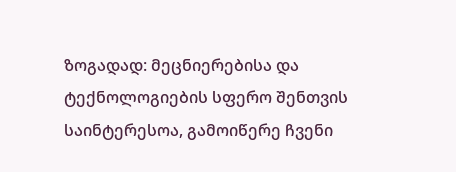ზოგადად: მეცნიერებისა და ტექნოლოგიების სფერო შენთვის საინტერესოა, გამოიწერე ჩვენი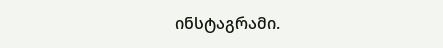ინსტაგრამი.